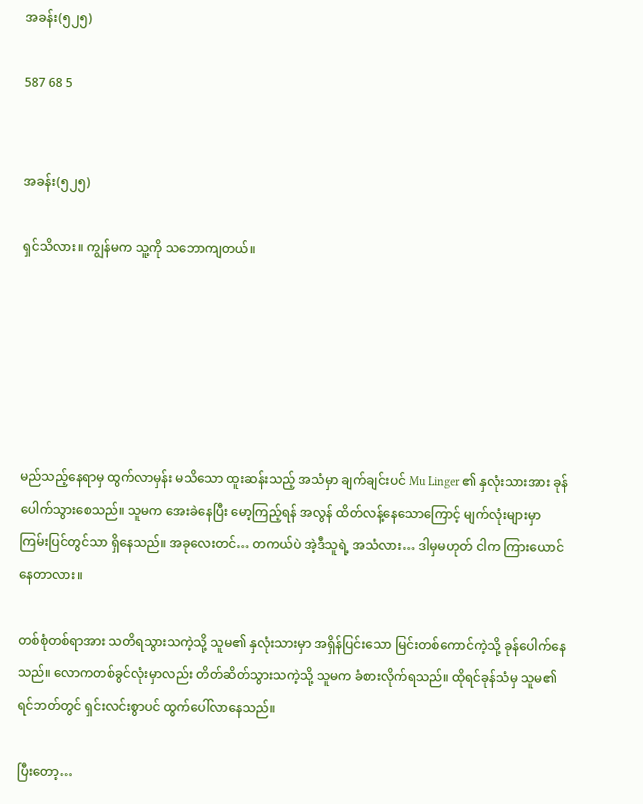အခန်း(၅၂၅)

587 68 5


အခန်း(၅၂၅)

ရှင်သိလား။ ကျွန်မက သူ့ကို သဘောကျတယ်။






မည်သည့်နေရာမှ ထွက်လာမှန်း မသိသော ထူးဆန်းသည့် အသံမှာ ချက်ချင်းပင် Mu Linger ၏ နှလုံးသားအား ခုန်ပေါက်သွားစေသည်။ သူမက အေးခဲနေပြီး မော့ကြည့်ရန် အလွန် ထိတ်လန့်နေသောကြောင့် မျက်လုံးများမှာ ကြမ်းပြင်တွင်သာ ရှိနေသည်။ အခုလေးတင်… တကယ်ပဲ အဲ့ဒီသူရဲ့ အသံလား… ဒါမှမဟုတ် ငါက ကြားယောင်နေတာလား။

တစ်စုံတစ်ရာအား သတိရသွားသကဲ့သို့ သူမ၏ နှလုံးသားမှာ အရှိန်ပြင်းသော မြင်းတစ်ကောင်ကဲ့သို့ ခုန်ပေါက်နေသည်။ လောကတစ်ခွင်လုံးမှာလည်း တိတ်ဆိတ်သွားသကဲ့သို့ သူမက ခံစားလိုက်ရသည်။ ထိုရင်ခုန်သံမှ သူမ၏ ရင်ဘတ်တွင် ရှင်းလင်းစွာပင် ထွက်ပေါ်လာနေသည်။

ပြီးတော့…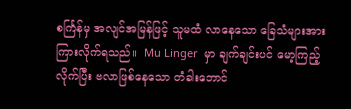စင်္ကြန်မှ အလျင်အမြန်ဖြင့် သူမထံ လာနေသော ခြေသံများအား ကြားလိုက်ရသည်။  Mu Linger  မှာ ချက်ချင်းပင် မော့ကြည့်လိုက်ပြီး ဗလာဖြစ်နေသော တံခါးဘောင်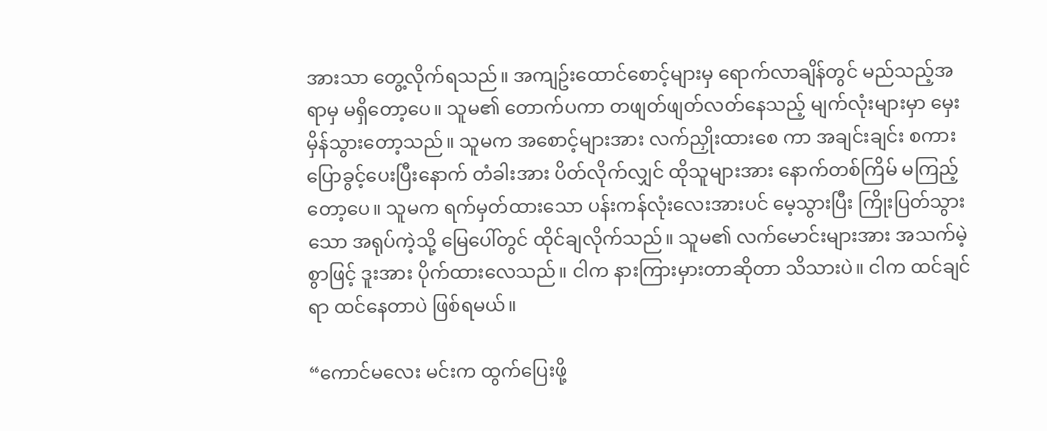အားသာ တွေ့လိုက်ရသည်။ အကျဥ်းထောင်စောင့်များမှ ရောက်လာချိန်တွင် မည်သည့်အရာမှ မရှိတော့ပေ။ သူမ၏ တောက်ပကာ တဖျတ်ဖျတ်လတ်နေသည့် မျက်လုံးများမှာ မှေးမှိန်သွားတော့သည်။ သူမက အစောင့်များအား လက်ညှိုးထားစေ ကာ အချင်းချင်း စကားပြောခွင့်ပေးပြီးနောက် တံခါးအား ပိတ်လိုက်လျှင် ထိုသူများအား နောက်တစ်ကြိမ် မကြည့်တော့ပေ။ သူမက ရက်မှတ်ထားသော ပန်းကန်လုံးလေးအားပင် မေ့သွားပြီး ကြိုးပြတ်သွားသော အရုပ်ကဲ့သို့ မြေပေါ်တွင် ထိုင်ချလိုက်သည်။ သူမ၏ လက်မောင်းများအား အသက်မဲ့စွာဖြင့် ဒူးအား ပိုက်ထားလေသည်။ ငါက နားကြားမှားတာဆိုတာ သိသားပဲ။ ငါက ထင်ချင်ရာ ထင်နေတာပဲ ဖြစ်ရမယ်။

“ကောင်မလေး မင်းက ထွက်ပြေးဖို့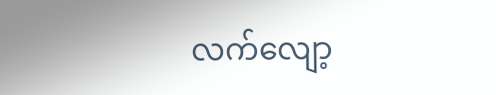လက်လျော့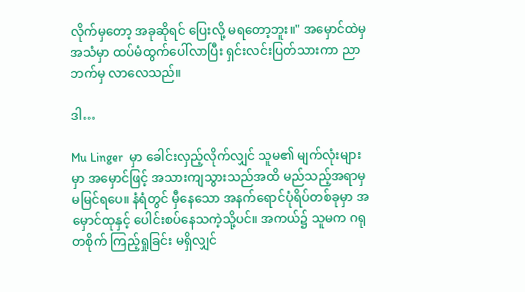လိုက်မှတော့ အခုဆိုရင် ပြေးလို့ မရတော့ဘူး။" အမှောင်ထဲမှ အသံမှာ ထပ်မံထွက်ပေါ်လာပြီး ရှင်းလင်းပြတ်သားကာ ညာဘက်မှ လာလေသည်။

ဒါ…

Mu Linger  မှာ ခေါင်းလှည့်လိုက်လျှင် သူမ၏ မျက်လုံးများမှာ အမှောင်ဖြင့် အသားကျသွားသည်အထိ မည်သည့်အရာမှ မမြင်ရပေ။ နံရံတွင် မှီနေသော အနက်ရောင်ပုံရိပ်တစ်ခုမှာ အမှောင်ထုနှင့် ပေါင်းစပ်နေသကဲ့သို့ပင်။ အကယ်၌ သူမက ဂရုတစိုက် ကြည့်ရှုခြင်း မရှိလျှင်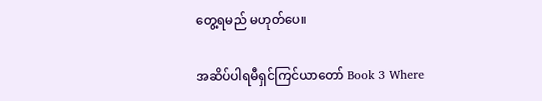တွေ့ရမည် မဟုတ်ပေ။

အဆိပ်ပါရမီရှင်ကြင်ယာတော် Book 3 Where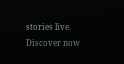stories live. Discover now